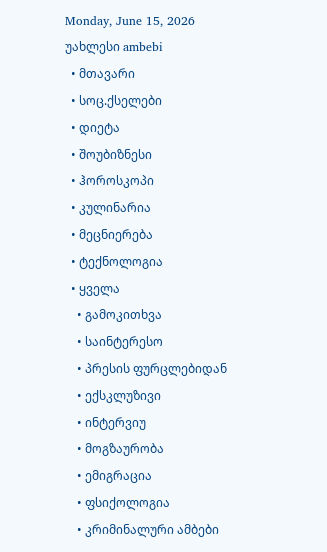Monday, June 15, 2026
უახლესი ambebi
  • მთავარი
  • სოც.ქსელები
  • დიეტა
  • შოუბიზნესი
  • ჰოროსკოპი
  • კულინარია
  • მეცნიერება
  • ტექნოლოგია
  • ყველა
    • გამოკითხვა
    • საინტერესო
    • პრესის ფურცლებიდან
    • ექსკლუზივი
    • ინტერვიუ
    • მოგზაურობა
    • ემიგრაცია
    • ფსიქოლოგია
    • კრიმინალური ამბები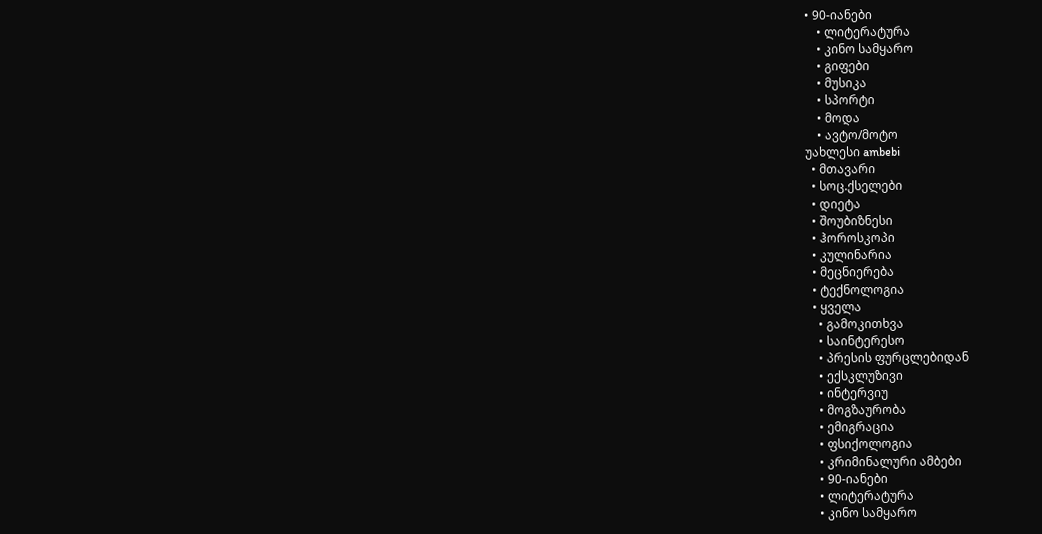• 90-იანები
    • ლიტერატურა
    • კინო სამყარო
    • გიფები
    • მუსიკა
    • სპორტი
    • მოდა
    • ავტო/მოტო
უახლესი ambebi
  • მთავარი
  • სოც.ქსელები
  • დიეტა
  • შოუბიზნესი
  • ჰოროსკოპი
  • კულინარია
  • მეცნიერება
  • ტექნოლოგია
  • ყველა
    • გამოკითხვა
    • საინტერესო
    • პრესის ფურცლებიდან
    • ექსკლუზივი
    • ინტერვიუ
    • მოგზაურობა
    • ემიგრაცია
    • ფსიქოლოგია
    • კრიმინალური ამბები
    • 90-იანები
    • ლიტერატურა
    • კინო სამყარო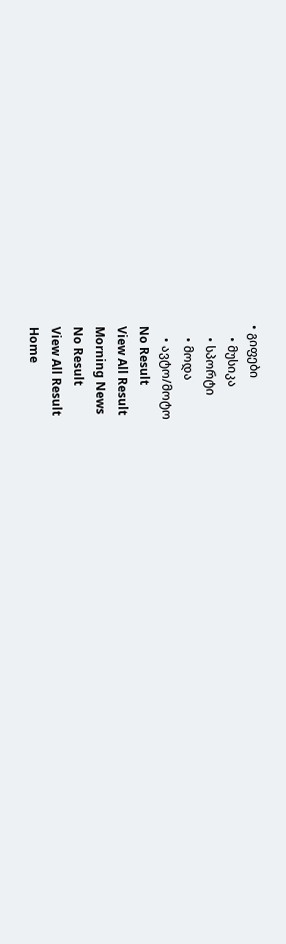• გიფები
    • მუსიკა
    • სპორტი
    • მოდა
    • ავტო/მოტო
No Result
View All Result
Morning News
No Result
View All Result
Home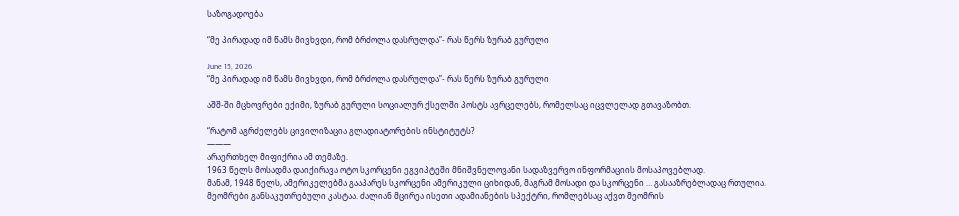საზოგადოება

“მე პირადად იმ წამს მივხვდი, რომ ბრძოლა დასრულდა”- რას წერს ზურაბ გურული

June 15, 2026
“მე პირადად იმ წამს მივხვდი, რომ ბრძოლა დასრულდა”- რას წერს ზურაბ გურული

აშშ-ში მცხოვრები ექიმი, ზურაბ გურული სოციალურ ქსელში პოსტს ავრცელებს, რომელსაც იცვლელად გთავაზობთ.

“რატომ აგრძელებს ცივილიზაცია გლადიატორების ინსტიტუტს?
———
არაერთხელ მიფიქრია ამ თემაზე.
1963 წელს მოსადმა დაიქირავა ოტო სკორცენი ეგვიპტეში მნიშვნელოვანი სადაზვერვო ინფორმაციის მოსაპოვებლად.
მანამ, 1948 წელს, ამერიკელებმა გააპარეს სკორცენი ამერიკული ციხიდან, მაგრამ მოსადი და სკორცენი … გასააზრებლადაც რთულია.
მეომრები განსაკუთრებული კასტაა. ძალიან მცირეა ისეთი ადამიანების სპექტრი, რომლებსაც აქვთ მეომრის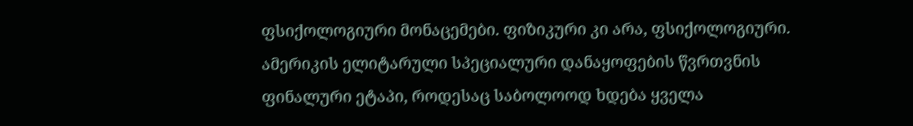ფსიქოლოგიური მონაცემები. ფიზიკური კი არა, ფსიქოლოგიური. ამერიკის ელიტარული სპეციალური დანაყოფების წვრთვნის ფინალური ეტაპი, როდესაც საბოლოოდ ხდება ყველა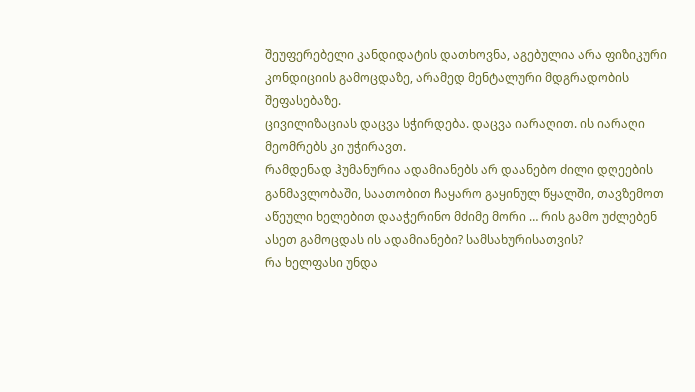შეუფერებელი კანდიდატის დათხოვნა, აგებულია არა ფიზიკური კონდიციის გამოცდაზე, არამედ მენტალური მდგრადობის შეფასებაზე.
ცივილიზაციას დაცვა სჭირდება. დაცვა იარაღით. ის იარაღი მეომრებს კი უჭირავთ.
რამდენად ჰუმანურია ადამიანებს არ დაანებო ძილი დღეების განმავლობაში, საათობით ჩაყარო გაყინულ წყალში, თავზემოთ აწეული ხელებით დააჭერინო მძიმე მორი … რის გამო უძლებენ ასეთ გამოცდას ის ადამიანები? სამსახურისათვის?
რა ხელფასი უნდა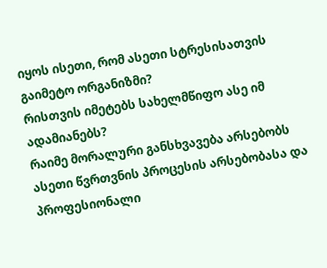იყოს ისეთი, რომ ასეთი სტრესისათვის გაიმეტო ორგანიზმი?
რისთვის იმეტებს სახელმწიფო ასე იმ ადამიანებს?
რაიმე მორალური განსხვავება არსებობს ასეთი წვრთვნის პროცესის არსებობასა და პროფესიონალი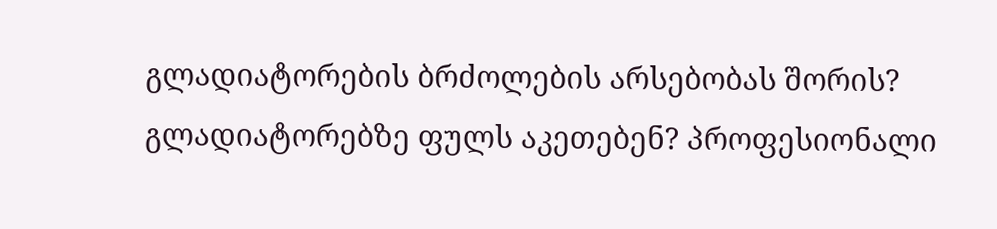გლადიატორების ბრძოლების არსებობას შორის? გლადიატორებზე ფულს აკეთებენ? პროფესიონალი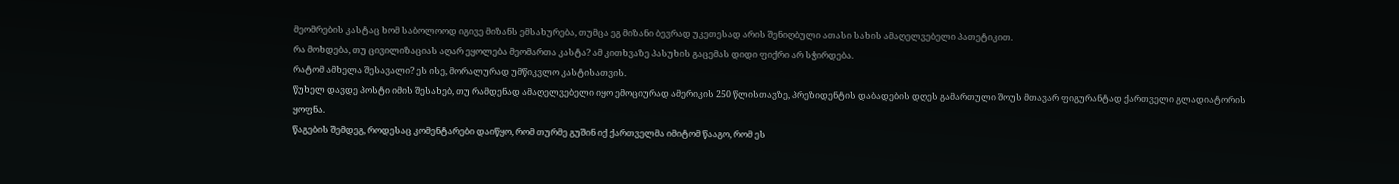მეომრების კასტაც ხომ საბოლოოდ იგივე მიზანს ემსახურება, თუმცა ეგ მიზანი ბევრად უკეთესად არის შენიღბული ათასი სახის ამაღელვებელი პათეტიკით.
რა მოხდება, თუ ცივილიზაციას აღარ ეყოლება მეომართა კასტა? ამ კითხვაზე პასუხის გაცემას დიდი ფიქრი არ სჭირდება.
რატომ ამხელა შესავალი? ეს ისე, მორალურად უმწიკვლო კასტისათვის.
წუხელ დავდე პოსტი იმის შესახებ, თუ რამდენად ამაღელვებელი იყო ემოციურად ამერიკის 250 წლისთავზე, პრეზიდენტის დაბადების დღეს გამართული შოუს მთავარ ფიგურანტად ქართველი გლადიატორის ყოფნა.
წაგების შემდეგ, როდესაც კომენტარები დაიწყო, რომ თურმე გუშინ იქ ქართველმა იმიტომ წააგო, რომ ეს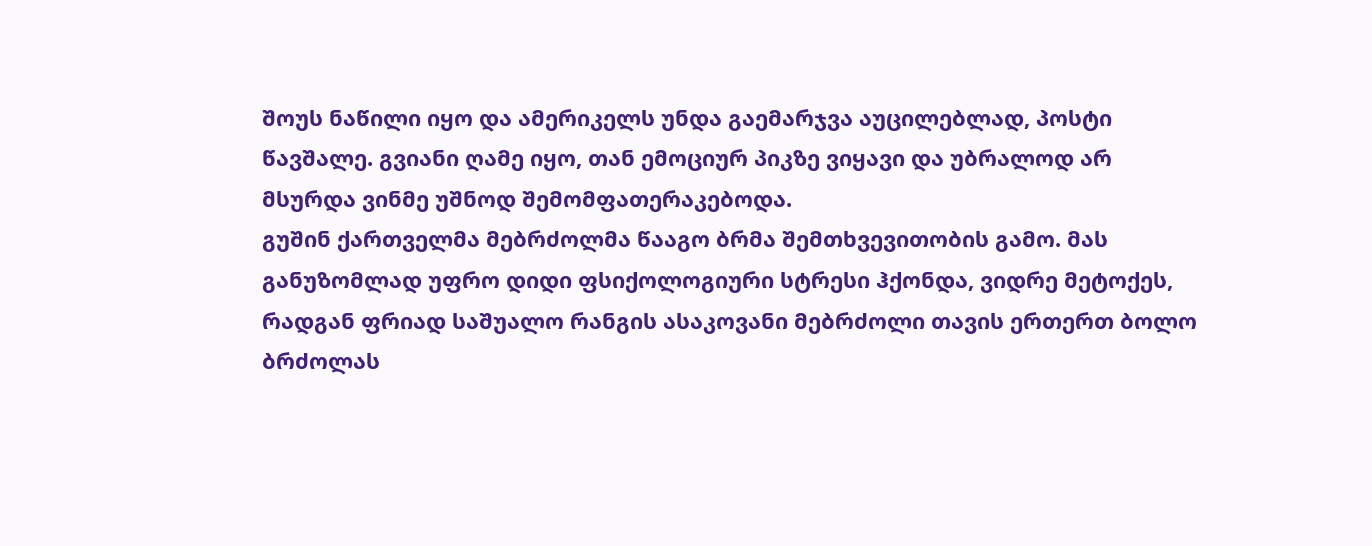შოუს ნაწილი იყო და ამერიკელს უნდა გაემარჯვა აუცილებლად, პოსტი წავშალე. გვიანი ღამე იყო, თან ემოციურ პიკზე ვიყავი და უბრალოდ არ მსურდა ვინმე უშნოდ შემომფათერაკებოდა.
გუშინ ქართველმა მებრძოლმა წააგო ბრმა შემთხვევითობის გამო. მას განუზომლად უფრო დიდი ფსიქოლოგიური სტრესი ჰქონდა, ვიდრე მეტოქეს, რადგან ფრიად საშუალო რანგის ასაკოვანი მებრძოლი თავის ერთერთ ბოლო ბრძოლას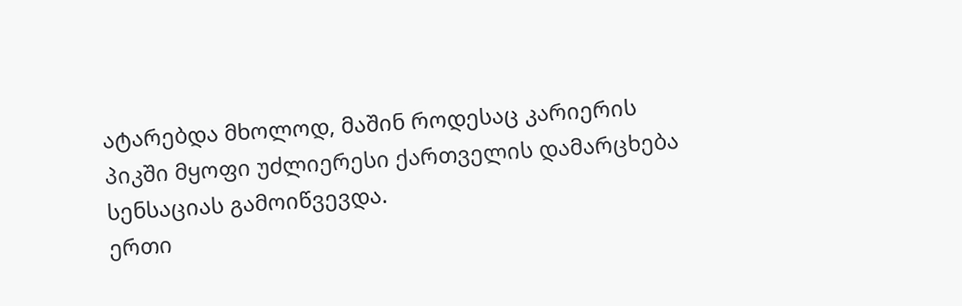ატარებდა მხოლოდ, მაშინ როდესაც კარიერის პიკში მყოფი უძლიერესი ქართველის დამარცხება სენსაციას გამოიწვევდა.
ერთი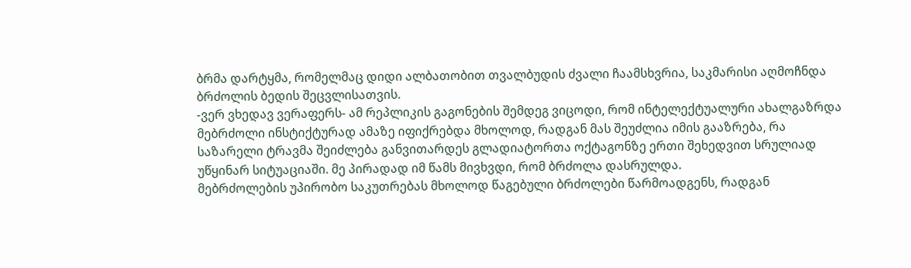ბრმა დარტყმა, რომელმაც დიდი ალბათობით თვალბუდის ძვალი ჩაამსხვრია, საკმარისი აღმოჩნდა ბრძოლის ბედის შეცვლისათვის.
-ვერ ვხედავ ვერაფერს- ამ რეპლიკის გაგონების შემდეგ ვიცოდი, რომ ინტელექტუალური ახალგაზრდა მებრძოლი ინსტიქტურად ამაზე იფიქრებდა მხოლოდ, რადგან მას შეუძლია იმის გააზრება, რა საზარელი ტრავმა შეიძლება განვითარდეს გლადიატორთა ოქტაგონზე ერთი შეხედვით სრულიად უწყინარ სიტუაციაში. მე პირადად იმ წამს მივხვდი, რომ ბრძოლა დასრულდა.
მებრძოლების უპირობო საკუთრებას მხოლოდ წაგებული ბრძოლები წარმოადგენს, რადგან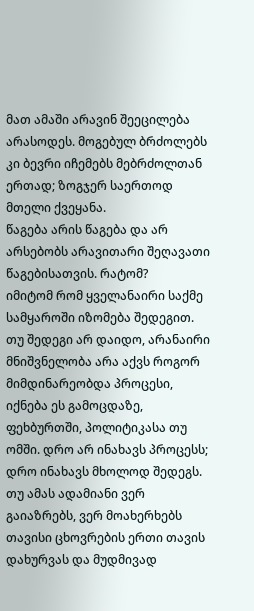მათ ამაში არავინ შეეცილება არასოდეს. მოგებულ ბრძოლებს კი ბევრი იჩემებს მებრძოლთან ერთად; ზოგჯერ საერთოდ მთელი ქვეყანა.
წაგება არის წაგება და არ არსებობს არავითარი შეღავათი წაგებისათვის. რატომ?
იმიტომ რომ ყველანაირი საქმე სამყაროში იზომება შედეგით. თუ შედეგი არ დაიდო, არანაირი მნიშვნელობა არა აქვს როგორ მიმდინარეობდა პროცესი, იქნება ეს გამოცდაზე, ფეხბურთში, პოლიტიკასა თუ ომში. დრო არ ინახავს პროცესს; დრო ინახავს მხოლოდ შედეგს. თუ ამას ადამიანი ვერ გაიაზრებს, ვერ მოახერხებს თავისი ცხოვრების ერთი თავის დახურვას და მუდმივად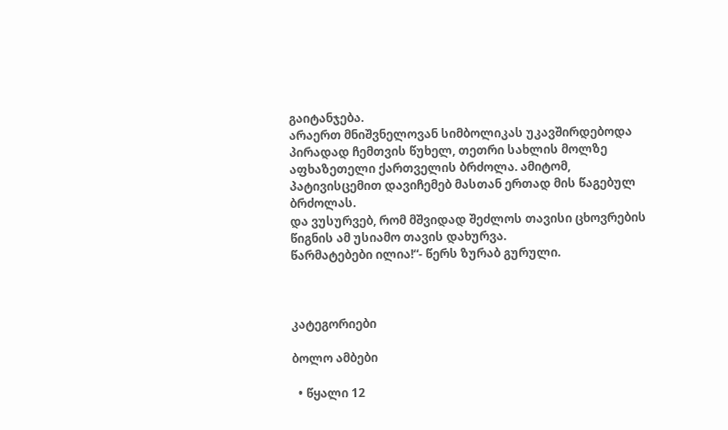გაიტანჯება.
არაერთ მნიშვნელოვან სიმბოლიკას უკავშირდებოდა პირადად ჩემთვის წუხელ, თეთრი სახლის მოლზე აფხაზეთელი ქართველის ბრძოლა. ამიტომ, პატივისცემით დავიჩემებ მასთან ერთად მის წაგებულ ბრძოლას.
და ვუსურვებ, რომ მშვიდად შეძლოს თავისი ცხოვრების წიგნის ამ უსიამო თავის დახურვა.
წარმატებები ილია!“- წერს ზურაბ გურული.



კატეგორიები

ბოლო ამბები

  • წყალი 12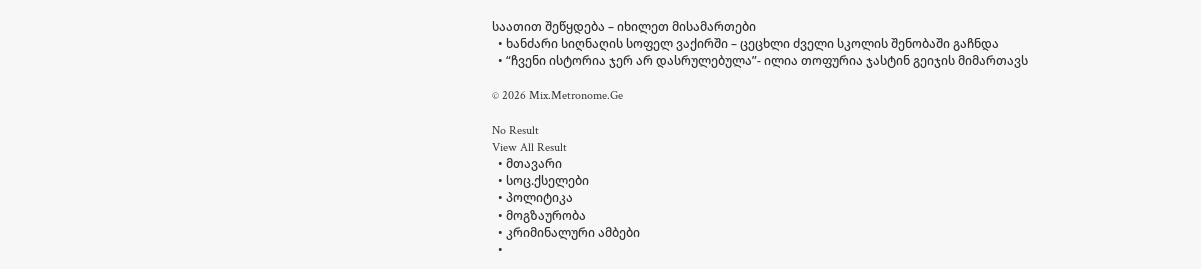საათით შეწყდება – იხილეთ მისამართები
  • ხანძარი სიღნაღის სოფელ ვაქირში – ცეცხლი ძველი სკოლის შენობაში გაჩნდა
  • “ჩვენი ისტორია ჯერ არ დასრულებულა”- ილია თოფურია ჯასტინ გეიჯის მიმართავს

© 2026 Mix.Metronome.Ge

No Result
View All Result
  • მთავარი
  • სოც.ქსელები
  • პოლიტიკა
  • მოგზაურობა
  • კრიმინალური ამბები
  •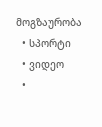მოგზაურობა
  • სპორტი
  • ვიდეო
  •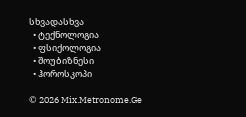სხვადასხვა
  • ტექნოლოგია
  • ფსიქოლოგია
  • შოუბიზნესი
  • ჰოროსკოპი

© 2026 Mix.Metronome.Ge